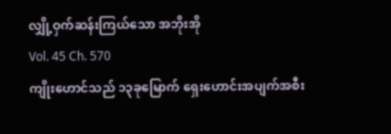လျှို့ဝှက်ဆန်းကြယ်သော အဘိုးအို
Vol. 45 Ch. 570
ကျိုးဟောင်သည် ၁၃ခုမြောက် ရှေးဟောင်းအပျက်အစီး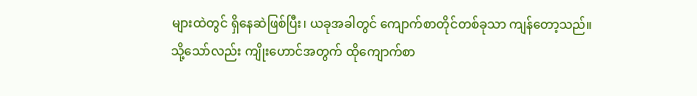များထဲတွင် ရှိနေဆဲဖြစ်ပြီး၊ ယခုအခါတွင် ကျောက်စာတိုင်တစ်ခုသာ ကျန်တော့သည်။
သို့သော်လည်း ကျိုးဟောင်အတွက် ထိုကျောက်စာ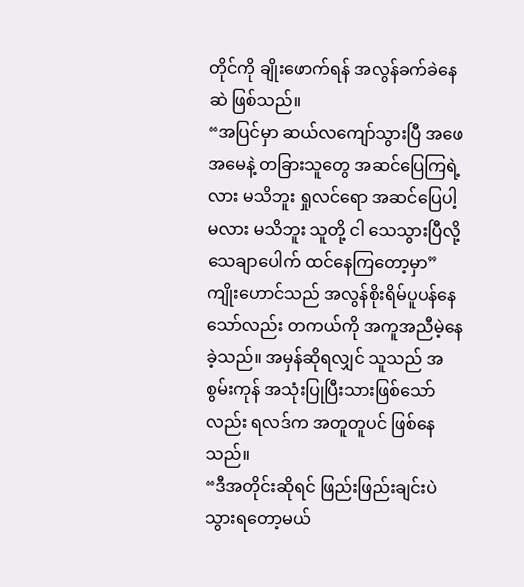တိုင်ကို ချိုးဖောက်ရန် အလွန်ခက်ခဲနေဆဲ ဖြစ်သည်။
“အပြင်မှာ ဆယ်လကျော်သွားပြီ အဖေ အမေနဲ့ တခြားသူတွေ အဆင်ပြေကြရဲ့လား မသိဘူး ရှုလင်ရော အဆင်ပြေပါ့မလား မသိဘူး သူတို့ ငါ သေသွားပြီလို့ သေချာပေါက် ထင်နေကြတော့မှာ”
ကျိုးဟောင်သည် အလွန်စိုးရိမ်ပူပန်နေသော်လည်း တကယ်ကို အကူအညီမဲ့နေခဲ့သည်။ အမှန်ဆိုရလျှင် သူသည် အစွမ်းကုန် အသုံးပြုပြီးသားဖြစ်သော်လည်း ရလဒ်က အတူတူပင် ဖြစ်နေသည်။
“ဒီအတိုင်းဆိုရင် ဖြည်းဖြည်းချင်းပဲ သွားရတော့မယ်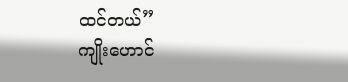ထင်တယ်”
ကျိုးဟောင်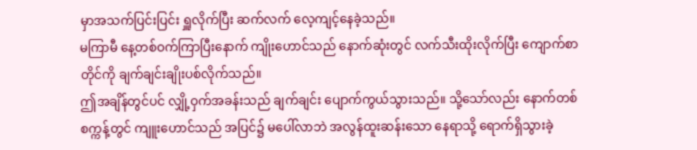မှာအသက်ပြင်းပြင်း ရှူလိုက်ပြီး ဆက်လက် လေ့ကျင့်နေခဲ့သည်။
မကြာမီ နေ့တစ်ဝက်ကြာပြီးနောက် ကျိုးဟောင်သည် နောက်ဆုံးတွင် လက်သီးထိုးလိုက်ပြီး ကျောက်စာတိုင်ကို ချက်ချင်းချိုးပစ်လိုက်သည်။
ဤအချိန်တွင်ပင် လျှို့ဝှက်အခန်းသည် ချက်ချင်း ပျောက်ကွယ်သွားသည်။ သို့သော်လည်း နောက်တစ်စက္ကန့်တွင် ကျူးဟောင်သည် အပြင်၌ မပေါ်လာဘဲ အလွန်ထူးဆန်းသော နေရာသို့ ရောက်ရှိသွားခဲ့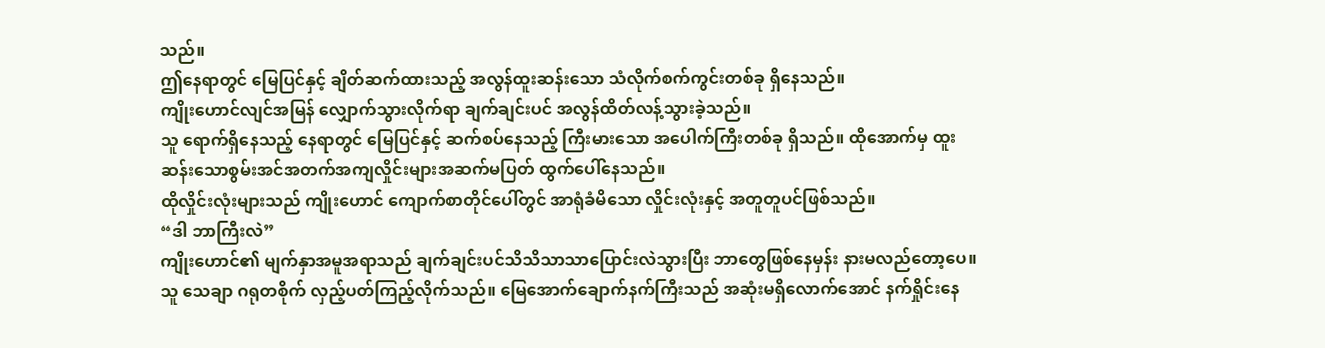သည်။
ဤနေရာတွင် မြေပြင်နှင့် ချိတ်ဆက်ထားသည့် အလွန်ထူးဆန်းသော သံလိုက်စက်ကွင်းတစ်ခု ရှိနေသည်။
ကျိုးဟောင်လျင်အမြန် လျှောက်သွားလိုက်ရာ ချက်ချင်းပင် အလွန်ထိတ်လန့်သွားခဲ့သည်။
သူ ရောက်ရှိနေသည့် နေရာတွင် မြေပြင်နှင့် ဆက်စပ်နေသည့် ကြီးမားသော အပေါက်ကြီးတစ်ခု ရှိသည်။ ထိုအောက်မှ ထူးဆန်းသောစွမ်းအင်အတက်အကျလှိုင်းများအဆက်မပြတ် ထွက်ပေါ်နေသည်။
ထိုလှိုင်းလုံးများသည် ကျိုးဟောင် ကျောက်စာတိုင်ပေါ်တွင် အာရုံခံမိသော လှိုင်းလုံးနှင့် အတူတူပင်ဖြစ်သည်။
“ဒါ ဘာကြီးလဲ”
ကျိုးဟောင်၏ မျက်နှာအမူအရာသည် ချက်ချင်းပင်သိသိသာသာပြောင်းလဲသွားပြီး ဘာတွေဖြစ်နေမှန်း နားမလည်တော့ပေ။
သူ သေချာ ဂရုတစိုက် လှည့်ပတ်ကြည့်လိုက်သည်။ မြေအောက်ချောက်နက်ကြီးသည် အဆုံးမရှိလောက်အောင် နက်ရှိုင်းနေ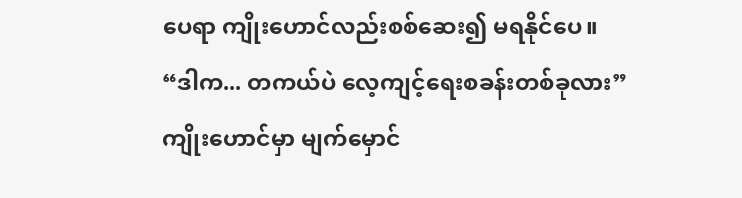ပေရာ ကျိုးဟောင်လည်းစစ်ဆေး၍ မရနိုင်ပေ။
“ဒါက... တကယ်ပဲ လေ့ကျင့်ရေးစခန်းတစ်ခုလား”
ကျိုးဟောင်မှာ မျက်မှောင်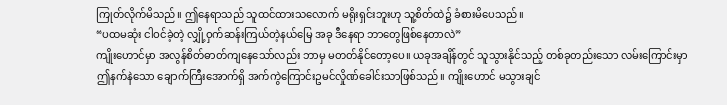ကြုတ်လိုက်မိသည်။ ဤနေရာသည် သူထင်ထားသလောက် မရိုးရှင်းဘူးဟု သူ့စိတ်ထဲ၌ ခံစားမိပေသည်။
“ပထမဆုံး ငါဝင်ခဲ့တဲ့ လျှို့ဝှက်ဆန်းကြယ်တဲ့နယ်မြေ အခု ဒီနေရာ ဘာတွေဖြစ်နေတာလဲ”
ကျိုးဟောင်မှာ အလွန်စိတ်ဓာတ်ကျနေသော်လည်း ဘာမှ မတတ်နိုင်တော့ပေ။ ယခုအချိန်တွင် သူသွားနိုင်သည့် တစ်ခုတည်းသော လမ်းကြောင်းမှာ ဤနက်နဲသော ချောက်ကြီးအောက်ရှိ အက်ကွဲကြောင်းဥမင်လှိုဏ်ခေါင်းသာဖြစ်သည်။ ကျိုးဟောင် မသွားချင်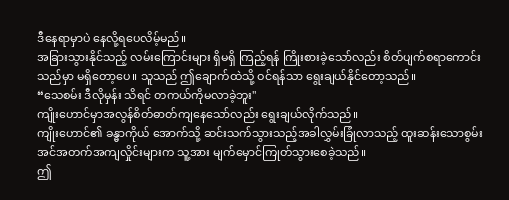ဒီနေရာမှာပဲ နေလို့ရပေလိမ့်မည်။
အခြားသွားနိုင်သည့် လမ်းကြောင်းများ ရှိမရှိ ကြည့်ရန် ကြိုးစားခဲ့သော်လည်း စိတ်ပျက်စရာကောင်းသည်မှာ မရှိတော့ပေ။ သူသည် ဤချောက်ထဲသို့ ဝင်ရန်သာ ရွေးချယ်နိုင်တော့သည်။
“သေစမ်း ဒီလိုမှန်း သိရင် တကယ်ကိုမလာခဲ့ဘူး"
ကျိုးဟောင်မှာအလွန်စိတ်ဓာတ်ကျနေသော်လည်း ရွေးချယ်လိုက်သည်။
ကျိုးဟောင်၏ ခန္ဓာကိုယ် အောက်သို့ ဆင်းသက်သွားသည့်အခါလွှမ်းခြုံလာသည့် ထူးဆန်းသောစွမ်းအင်အတက်အကျလှိုင်းများက သူ့အား မျက်မှောင်ကြုတ်သွားစေခဲ့သည်။
ဤ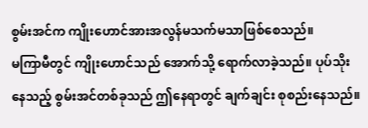စွမ်းအင်က ကျိုးဟောင်အားအလွန်မသက်မသာဖြစ်စေသည်။
မကြာမီတွင် ကျိုးဟောင်သည် အောက်သို့ ရောက်လာခဲ့သည်။ ပုပ်သိုးနေသည့် စွမ်းအင်တစ်ခုသည် ဤနေရာတွင် ချက်ချင်း စုစည်းနေသည်။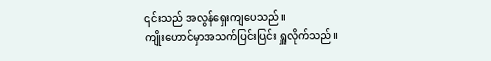၎င်းသည် အလွန်ရှေးကျပေသည်။
ကျိုးဟောင်မှာအသက်ပြင်းပြင်း ရှူလိုက်သည်။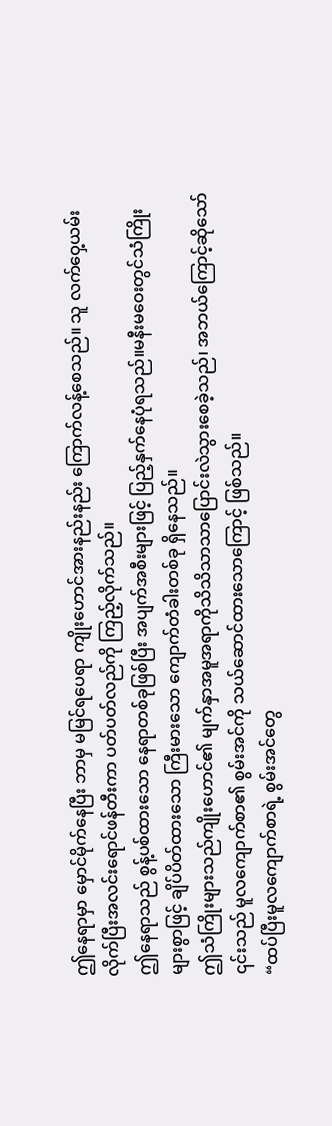ဤနေရာမှာ မှောင်မိုက်နေပြီး ဘာမှ မမြင်ရပေရာ ကျိုးဟောင်အားနည်းနည်း ကြောက်လန့်စေသည်။ သူ လက်ဝှေ့ယမ်းလိုက်ပြီးအလင်းရောင်ဖန်တီးကာ ပတ်ပတ်လည်ကို ကြည့်လိုက်သည်။
ဤနေရာသည် စွန့်ပစ်ထားသော နေရာတစ်ခုဖြစ်ပြီး အပျက်အစီးများဖြင့် ပြည့်နှက်နေပုံရသည်။မနီးမဝေးတွင်သံကြိုးများစွာဖြင့် ချိပ်ပိတ်ထားသော ကြီးမားသော ကျောက်တံခါးတစ်ခု ရှိနေသည်။
ဤသံကြိုးများသည်ကျိုးဟောင်၏ မျက်နှာအမူအရာကိုသိသိသာသာပြောင်းလဲသွားစေခဲ့သည်၊ အဘယ်ကြောင့်ဆိုသော် ၎င်းသည် မူလကျောက်စာ၏ စွမ်းအင်ကို သယ်ဆောင်ထားသောကြောင့် ဖြစ်သည်။
“ထပ်ပြီးမူလကျောက်စာရဲ့ စွမ်းအင်တွေ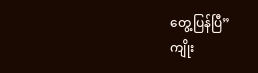တွေ့ပြန်ပြီ”
ကျိုး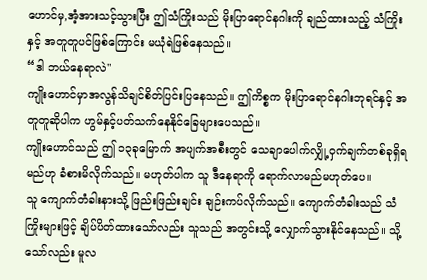ဟောင်မှ,အံ့အားသင့်သွားပြီး ဤသံကြိုးသည် မိုးပြာရောင်နဂါးကို ချည်ထားသည့် သံကြိုးနှင့် အတူတူပင်ဖြစ်ကြောင်း မယုံရဲဖြစ်နေသည်။
“ဒါ ဘယ်နေရာလဲ"
ကျိုးဟောင်မှာအလွန်သိချင်စိတ်ပြင်းပြနေသည်။ ဤကိစ္စက မိုးပြာရောင်နဂါးဘုရင်နှင့် အတူတူဆိုပါက ဟွမ်နှင့်ပတ်သက်နေနိုင်ခြေများပေသည်။
ကျိုးဟောင်သည် ဤ ၁၃ခုမြောက် အပျက်အစီးတွင် သေချာပေါက်လျှို့ဝှက်ချက်တစ်ခုရှိရမည်ဟု ခံစားမိလိုက်သည်။ မဟုတ်ပါက သူ ဒီနေရာကို ရောက်လာမည်မဟုတ်ပေ။
သူ ကျောက်တံခါးနားသို့ ဖြည်းဖြည်းချင်း ချဉ်းကပ်လိုက်သည်။ ကျောက်တံခါးသည် သံကြိုးများဖြင့် ချိပ်ပိတ်ထားသော်လည်း သူသည် အတွင်းသို့ လျှောက်သွားနိုင်နေသည်။ သို့သော်လည်း မူလ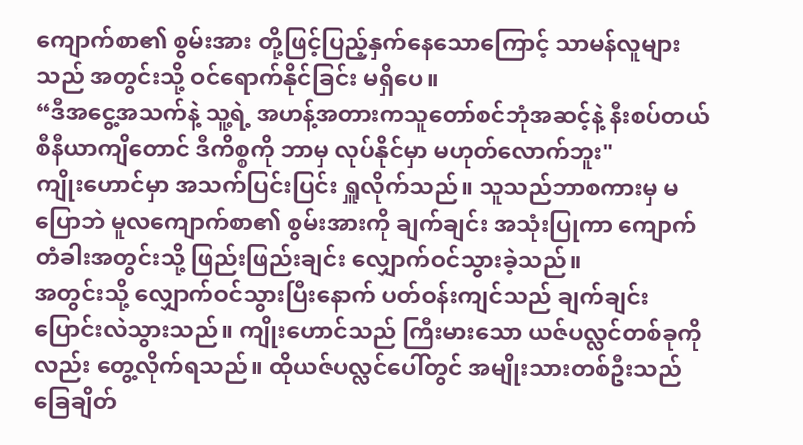ကျောက်စာ၏ စွမ်းအား တို့ဖြင့်ပြည့်နှက်နေသောကြောင့် သာမန်လူများသည် အတွင်းသို့ ဝင်ရောက်နိုင်ခြင်း မရှိပေ။
“ဒီအငွေ့အသက်နဲ့ သူ့ရဲ့ အဟန့်အတားကသူတော်စင်ဘုံအဆင့်နဲ့ နီးစပ်တယ် စီနီယာကျိတောင် ဒီကိစ္စကို ဘာမှ လုပ်နိုင်မှာ မဟုတ်လောက်ဘူး"
ကျိုးဟောင်မှာ အသက်ပြင်းပြင်း ရှူလိုက်သည်။ သူသည်ဘာစကားမှ မပြောဘဲ မူလကျောက်စာ၏ စွမ်းအားကို ချက်ချင်း အသုံးပြုကာ ကျောက်တံခါးအတွင်းသို့ ဖြည်းဖြည်းချင်း လျှောက်ဝင်သွားခဲ့သည်။
အတွင်းသို့ လျှောက်ဝင်သွားပြီးနောက် ပတ်ဝန်းကျင်သည် ချက်ချင်း ပြောင်းလဲသွားသည်။ ကျိုးဟောင်သည် ကြီးမားသော ယဇ်ပလ္လင်တစ်ခုကိုလည်း တွေ့လိုက်ရသည်။ ထိုယဇ်ပလ္လင်ပေါ်တွင် အမျိုးသားတစ်ဦးသည် ခြေချိတ်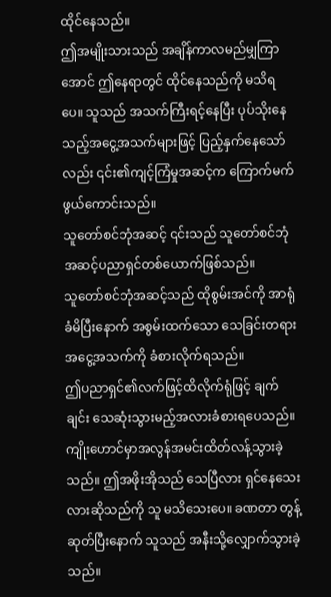ထိုင်နေသည်။
ဤအမျိုးသားသည် အချိန်ကာလမည်မျှကြာအောင် ဤနေရာတွင် ထိုင်နေသည်ကို မသိရပေ။ သူသည် အသက်ကြီးရင့်နေပြီး ပုပ်သိုးနေသည့်အငွေ့အသက်များဖြင့် ပြည့်နှက်နေသော်လည်း ၎င်း၏ကျင့်ကြံမှုအဆင့်က ကြောက်မက်ဖွယ်ကောင်းသည်။
သူတော်စင်ဘုံအဆင့် ၎င်းသည် သူတော်စင်ဘုံအဆင့်ပညာရှင်တစ်ယောက်ဖြစ်သည်။
သူတော်စင်ဘုံအဆင့်သည် ထိုစွမ်းအင်ကို အာရုံခံမိပြီးနောက် အစွမ်းထက်သော သေခြင်းတရားအငွေ့အသက်ကို ခံစားလိုက်ရသည်။
ဤပညာရှင်၏လက်ဖြင့်ထိလိုက်ရုံဖြင့် ချက်ချင်း သေဆုံးသွားမည့်အလားခံစားရပေသည်။
ကျိုးဟောင်မှာအလွန်အမင်းထိတ်လန့်သွားခဲ့သည်။ ဤအဖိုးအိုသည် သေပြီလား ရှင်နေသေးလားဆိုသည်ကို သူ မသိသေးပေ။ ခဏတာ တွန့်ဆုတ်ပြီးနောက် သူသည် အနီးသို့လျှောက်သွားခဲ့သည်။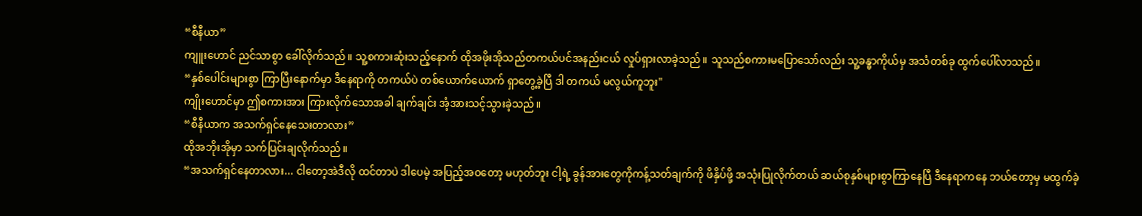“စီနီယာ”
ကျူးဟောင် ညင်သာစွာ ခေါ်လိုက်သည်။ သူ့စကားဆုံးသည့်နောက် ထိုအဖိုးအိုသည်တကယ်ပင်အနည်းငယ် လှုပ်ရှားလာခဲ့သည်။ သူသည်စကားမပြောသော်လည်း သူ့ခန္ဓာကိုယ်မှ အသံတစ်ခု ထွက်ပေါ်လာသည်။
“နှစ်ပေါင်းများစွာ ကြာပြီးနောက်မှာ ဒီနေရာကို တကယ်ပဲ တစ်ယောက်ယောက် ရှာတွေ့ခဲ့ပြီ ဒါ တကယ် မလွယ်ကူဘူး"
ကျိုးဟောင်မှာ ဤစကားအား ကြားလိုက်သောအခါ ချက်ချင်း အံ့အားသင့်သွားခဲ့သည်။
“စီနီယာက အသက်ရှင်နေသေးတာလား”
ထိုအဘိုးအိုမှာ သက်ပြင်းချလိုက်သည်။
“အသက်ရှင်နေတာလား... ငါတော့အဲဒီလို ထင်တာပဲ ဒါပေမဲ့ အပြည့်အဝတော့ မဟုတ်ဘူး ငါ့ရဲ့ ခွန်အားတွေကိုကန့်သတ်ချက်ကို ဖိနှိပ်ဖို့ အသုံးပြုလိုက်တယ် ဆယ်စုနှစ်များစွာကြာနေပြီ ဒီနေရာကနေ ဘယ်တော့မှ မထွက်ခဲ့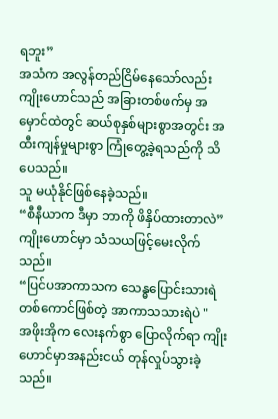ရဘူး”
အသံက အလွန်တည်ငြိမ်နေသော်လည်း ကျိုးဟောင်သည် အခြားတစ်ဖက်မှ အမှောင်ထဲတွင် ဆယ်စုနှစ်များစွာအတွင်း အထီးကျန်မှုများစွာ ကြုံတွေ့ခဲ့ရသည်ကို သိပေသည်။
သူ မယုံနိုင်ဖြစ်နေခဲ့သည်။
“စီနီယာက ဒီမှာ ဘာကို ဖိနှိပ်ထားတာလဲ”
ကျိုးဟောင်မှာ သံသယဖြင့်မေးလိုက်သည်။
“ပြင်ပအာကာသက သေန္ဓပြောင်းသားရဲတစ်ကောင်ဖြစ်တဲ့ အာကာသသားရဲပဲ "
အဖိုးအိုက လေးနက်စွာ ပြောလိုက်ရာ ကျိုးဟောင်မှာအနည်းငယ် တုန်လှုပ်သွားခဲ့သည်။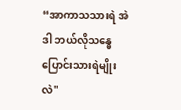“အာကာသသားရဲ အဲဒါ ဘယ်လိုသန္ဓေပြောင်းသားရဲမျိုးလဲ"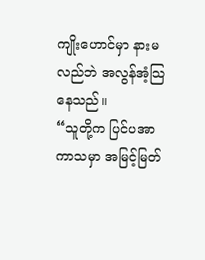ကျိုးဟောင်မှာ နားမလည်ဘဲ အလွန်အံ့သြနေသည်။
“သူတို့က ပြင်ပအာကာသမှာ အမြင့်မြတ်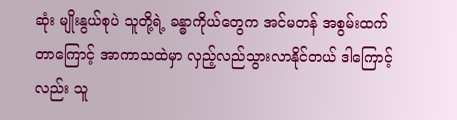ဆုံး မျိုးနွယ်စုပဲ သူတို့ရဲ့ ခန္ဓာကိုယ်တွေက အင်မတန် အစွမ်းထက်တာကြောင့် အာကာသထဲမှာ လှည့်လည်သွားလာနိုင်တယ် ဒါကြောင့်လည်း သူ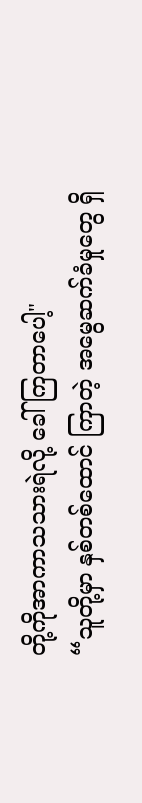တို့ကိုအာကာသသားရဲလို့ ခေါ်ကြတာပေါ့"
“သူတို့မှာ နှစ်တစ်ထောင် ကြာတဲ့ အမွေဆက်ခံမှုတွေ ရှိ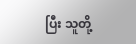ပြီး သူတို့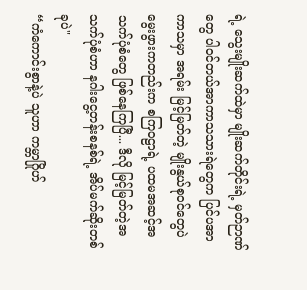ရဲ့ သွေးမျိုးဆက်ထဲမှာ မျိုးဆက်တိုင်းရဲ့ မှတ်ဉာဏ်တွေ ပါဝင်တယ်အာကာသသားရဲတွေက ပြင်ပအာကာသမှာ အရမ်း မြင့်မြတ်တဲ့ မျိုးနွယ်စုဝင်တွေပဲ မွေးဖွားကတည်းက စကြဝဠာရဲ့ ပထမအဆင့်အသက်ပုံစံတွေ ဖြစ်နေကြပြီ... ဒီလို မြင့်မြတ်တဲ့အသက်ပုံစံဟာ နဂါးငွေ့တန်းစနစ်ရဲ့ အိပ်မက်ဆိုးတစ်ခုပဲ"
“ကံကောင်းစွာနဲ့ပဲ သူဟာ ကမ္ဘာဂြိုဟ်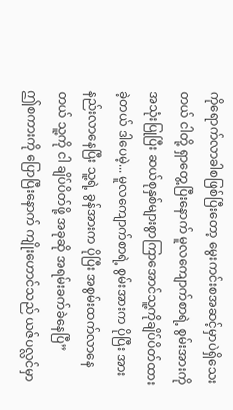ကိုရောက်လာခါစဖြစ်ပြီးတော့ မွေးကင်းစအဆင့်မှာပဲရှိသေးတယ် ငါတို့ ရှာတွေ့ပြီးနောက် မူလကျောက်စာရဲ့ စွမ်းအားကို အသုံးပြုပြီး ဆယ်စုနှစ်များစွာကြာအောင်သူ့ကိုချိပ်ပိတ်ထားခဲ့တယ် ဒါပေမဲ့... မူလကျောက်စာရဲ့ စွမ်းအားက ပိုပြီး အားနည်းလာနေပြီး သူ့ရဲ့ ခွန်အားက ပိုပြီး အစွမ်းထက်လာနေတယ် သူ့ကို ငါ ချိပ်ပိတ်ဖို့ အခုဆို အရမ်းခက်ခဲနေပြီ”
ဤစကားကို ပြောပြီးနောက် ကျိုးဟောင်သည် ယဇ်ပလ္လင်မှာ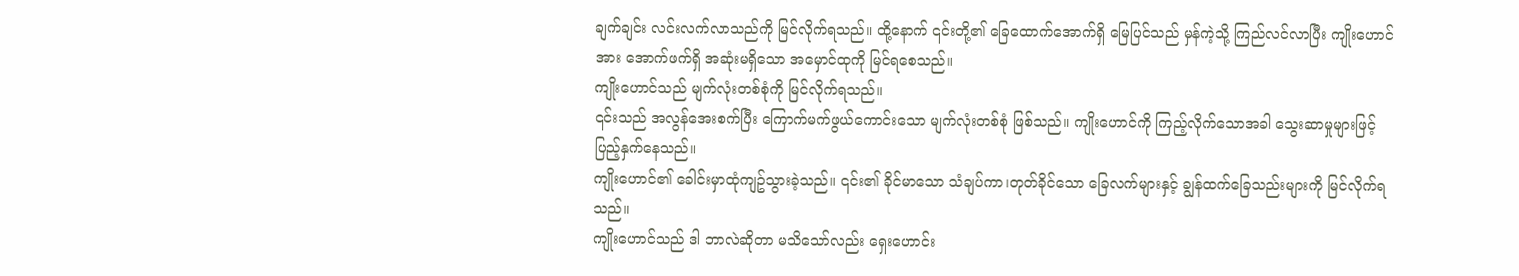ချက်ချင်း လင်းလက်လာသည်ကို မြင်လိုက်ရသည်။ ထို့နောက် ၎င်းတို့၏ ခြေထောက်အောက်ရှိ မြေပြင်သည် မှန်ကဲ့သို့ ကြည်လင်လာပြီး ကျိုးဟောင်အား အောက်ဖက်ရှိ အဆုံးမရှိသော အမှောင်ထုကို မြင်ရစေသည်။
ကျိုးဟောင်သည် မျက်လုံးတစ်စုံကို မြင်လိုက်ရသည်။
၎င်းသည် အလွန်အေးစက်ပြီး ကြောက်မက်ဖွယ်ကောင်းသော မျက်လုံးတစ်စုံ ဖြစ်သည်။ ကျိုးဟောင်ကို ကြည့်လိုက်သောအခါ သွေးဆာမှုများဖြင့်ပြည့်နှက်နေသည်။
ကျိုးဟောင်၏ ခေါင်းမှာထုံကျဥ်သွားခဲ့သည်။ ၎င်း၏ ခိုင်မာသော သံချပ်ကာ၊တုတ်ခိုင်သော ခြေလက်များနှင့် ချွန်ထက်ခြေသည်းများကို မြင်လိုက်ရသည်။
ကျိုးဟောင်သည် ဒါ ဘာလဲဆိုတာ မသိသော်လည်း ရှေးဟောင်း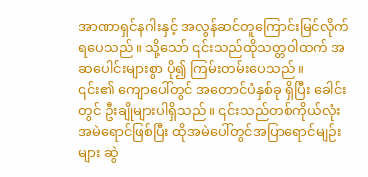အာဏာရှင်နဂါးနှင့် အလွန်ဆင်တူကြောင်းမြင်လိုက်ရပေသည်။ သို့သော် ၎င်းသည်ထိုသတ္တဝါထက် အဆပေါင်းများစွာ ပို၍ ကြမ်းတမ်းပေသည်။
၎င်း၏ ကျောပေါ်တွင် အတောင်ပံနှစ်ခု ရှိပြီး ခေါင်းတွင် ဦးချိုများပါရှိသည်။ ၎င်းသည်တစ်ကိုယ်လုံးအမဲရောင်ဖြစ်ပြီး ထိုအမဲပေါ်တွင်အပြာရောင်မျဉ်းများ ဆွဲ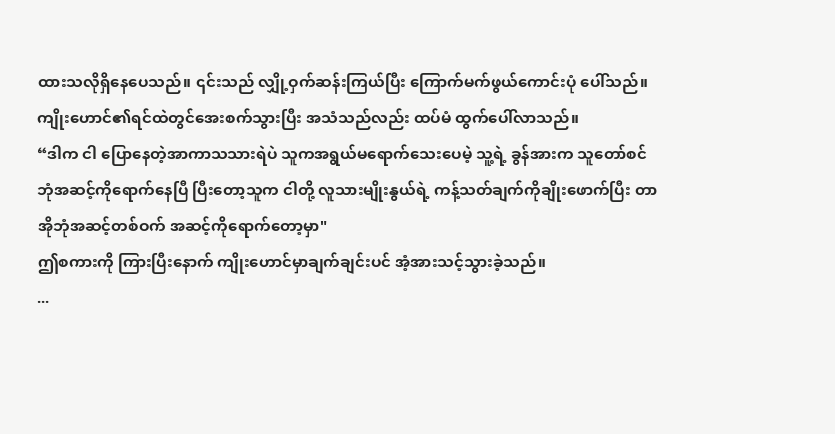ထားသလိုရှိနေပေသည်။ ၎င်းသည် လျှို့ဝှက်ဆန်းကြယ်ပြီး ကြောက်မက်ဖွယ်ကောင်းပုံ ပေါ်သည်။
ကျိုးဟောင်၏ရင်ထဲတွင်အေးစက်သွားပြီး အသံသည်လည်း ထပ်မံ ထွက်ပေါ်လာသည်။
“ဒါက ငါ ပြောနေတဲ့အာကာသသားရဲပဲ သူကအရွယ်မရောက်သေးပေမဲ့ သူ့ရဲ့ ခွန်အားက သူတော်စင်ဘုံအဆင့်ကိုရောက်နေပြီ ပြီးတော့သူက ငါတို့ လူသားမျိုးနွယ်ရဲ့ ကန့်သတ်ချက်ကိုချိုးဖောက်ပြီး တာအိုဘုံအဆင့်တစ်ဝက် အဆင့်ကိုရောက်တော့မှာ"
ဤစကားကို ကြားပြီးနောက် ကျိုးဟောင်မှာချက်ချင်းပင် အံ့အားသင့်သွားခဲ့သည်။
...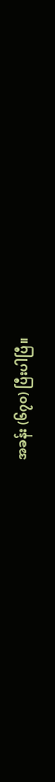အခန်း (၆၇၀) ပြီးပါပြီ။